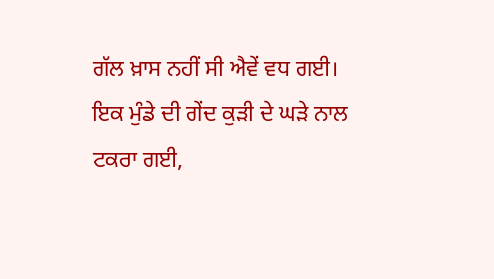ਗੱਲ ਖ਼ਾਸ ਨਹੀਂ ਸੀ ਐਵੇਂ ਵਧ ਗਈ। ਇਕ ਮੁੰਡੇ ਦੀ ਗੇਂਦ ਕੁੜੀ ਦੇ ਘੜੇ ਨਾਲ ਟਕਰਾ ਗਈ,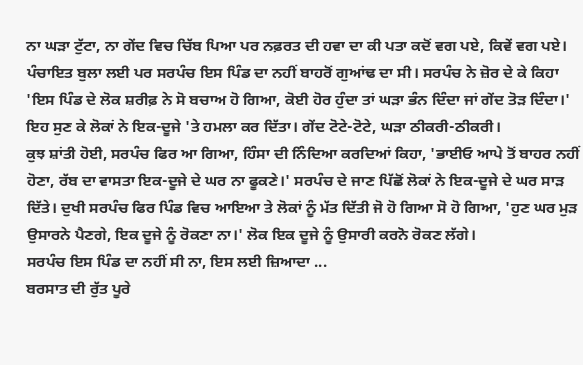ਨਾ ਘੜਾ ਟੁੱਟਾ, ਨਾ ਗੇਂਦ ਵਿਚ ਚਿੱਬ ਪਿਆ ਪਰ ਨਫ਼ਰਤ ਦੀ ਹਵਾ ਦਾ ਕੀ ਪਤਾ ਕਦੋਂ ਵਗ ਪਏ, ਕਿਵੇਂ ਵਗ ਪਏ। ਪੰਚਾਇਤ ਬੁਲਾ ਲਈ ਪਰ ਸਰਪੰਚ ਇਸ ਪਿੰਡ ਦਾ ਨਹੀਂ ਬਾਹਰੋਂ ਗੁਆਂਢ ਦਾ ਸੀ। ਸਰਪੰਚ ਨੇ ਜ਼ੋਰ ਦੇ ਕੇ ਕਿਹਾ 'ਇਸ ਪਿੰਡ ਦੇ ਲੋਕ ਸ਼ਰੀਫ਼ ਨੇ ਸੋ ਬਚਾਅ ਹੋ ਗਿਆ, ਕੋਈ ਹੋਰ ਹੁੰਦਾ ਤਾਂ ਘੜਾ ਭੰਨ ਦਿੰਦਾ ਜਾਂ ਗੇਂਦ ਤੋੜ ਦਿੰਦਾ।' ਇਹ ਸੁਣ ਕੇ ਲੋਕਾਂ ਨੇ ਇਕ-ਦੂਜੇ 'ਤੇ ਹਮਲਾ ਕਰ ਦਿੱਤਾ। ਗੇਂਦ ਟੋਟੇ-ਟੋਟੇ, ਘੜਾ ਠੀਕਰੀ-ਠੀਕਰੀ।
ਕੁਝ ਸ਼ਾਂਤੀ ਹੋਈ, ਸਰਪੰਚ ਫਿਰ ਆ ਗਿਆ, ਹਿੰਸਾ ਦੀ ਨਿੰਦਿਆ ਕਰਦਿਆਂ ਕਿਹਾ, 'ਭਾਈਓ ਆਪੇ ਤੋਂ ਬਾਹਰ ਨਹੀਂ ਹੋਣਾ, ਰੱਬ ਦਾ ਵਾਸਤਾ ਇਕ-ਦੂਜੇ ਦੇ ਘਰ ਨਾ ਫੂਕਣੇ।' ਸਰਪੰਚ ਦੇ ਜਾਣ ਪਿੱਛੋਂ ਲੋਕਾਂ ਨੇ ਇਕ-ਦੂਜੇ ਦੇ ਘਰ ਸਾੜ ਦਿੱਤੇ। ਦੁਖੀ ਸਰਪੰਚ ਫਿਰ ਪਿੰਡ ਵਿਚ ਆਇਆ ਤੇ ਲੋਕਾਂ ਨੂੰ ਮੱਤ ਦਿੱਤੀ ਜੋ ਹੋ ਗਿਆ ਸੋ ਹੋ ਗਿਆ, 'ਹੁਣ ਘਰ ਮੁੜ ਉਸਾਰਨੇ ਪੈਣਗੇ, ਇਕ ਦੂਜੇ ਨੂੰ ਰੋਕਣਾ ਨਾ।' ਲੋਕ ਇਕ ਦੂਜੇ ਨੂੰ ਉਸਾਰੀ ਕਰਨੋ ਰੋਕਣ ਲੱਗੇ।
ਸਰਪੰਚ ਇਸ ਪਿੰਡ ਦਾ ਨਹੀਂ ਸੀ ਨਾ, ਇਸ ਲਈ ਜ਼ਿਆਦਾ ...
ਬਰਸਾਤ ਦੀ ਰੁੱਤ ਪੂਰੇ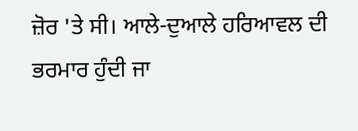ਜ਼ੋਰ 'ਤੇ ਸੀ। ਆਲੇ-ਦੁਆਲੇ ਹਰਿਆਵਲ ਦੀ ਭਰਮਾਰ ਹੁੰਦੀ ਜਾ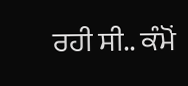ਰਹੀ ਸੀ.. ਕੰਮੋਂ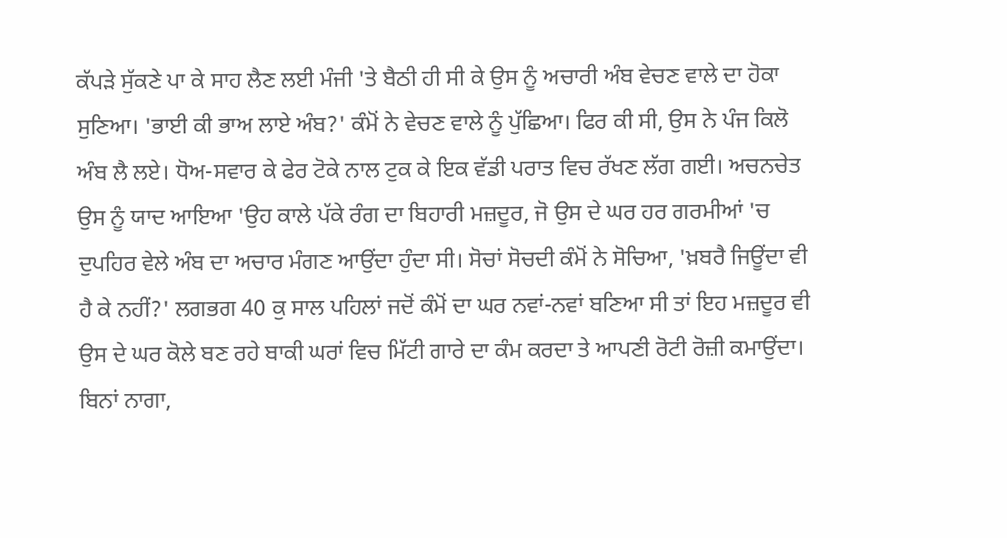ਕੱਪੜੇ ਸੁੱਕਣੇ ਪਾ ਕੇ ਸਾਹ ਲੈਣ ਲਈ ਮੰਜੀ 'ਤੇ ਬੈਠੀ ਹੀ ਸੀ ਕੇ ਉਸ ਨੂੰ ਅਚਾਰੀ ਅੰਬ ਵੇਚਣ ਵਾਲੇ ਦਾ ਹੋਕਾ ਸੁਣਿਆ। 'ਭਾਈ ਕੀ ਭਾਅ ਲਾਏ ਅੰਬ?' ਕੰਮੋਂ ਨੇ ਵੇਚਣ ਵਾਲੇ ਨੂੰ ਪੁੱਛਿਆ। ਫਿਰ ਕੀ ਸੀ, ਉਸ ਨੇ ਪੰਜ ਕਿਲੋ ਅੰਬ ਲੈ ਲਏ। ਧੋਅ-ਸਵਾਰ ਕੇ ਫੇਰ ਟੋਕੇ ਨਾਲ ਟੁਕ ਕੇ ਇਕ ਵੱਡੀ ਪਰਾਤ ਵਿਚ ਰੱਖਣ ਲੱਗ ਗਈ। ਅਚਨਚੇਤ ਉਸ ਨੂੰ ਯਾਦ ਆਇਆ 'ਉਹ ਕਾਲੇ ਪੱਕੇ ਰੰਗ ਦਾ ਬਿਹਾਰੀ ਮਜ਼ਦੂਰ, ਜੋ ਉਸ ਦੇ ਘਰ ਹਰ ਗਰਮੀਆਂ 'ਚ ਦੁਪਹਿਰ ਵੇਲੇ ਅੰਬ ਦਾ ਅਚਾਰ ਮੰਗਣ ਆਉਂਦਾ ਹੁੰਦਾ ਸੀ। ਸੋਚਾਂ ਸੋਚਦੀ ਕੰਮੋਂ ਨੇ ਸੋਚਿਆ, 'ਖ਼ਬਰੈ ਜਿਊਂਦਾ ਵੀ ਹੈ ਕੇ ਨਹੀਂ?' ਲਗਭਗ 40 ਕੁ ਸਾਲ ਪਹਿਲਾਂ ਜਦੋਂ ਕੰਮੋਂ ਦਾ ਘਰ ਨਵਾਂ-ਨਵਾਂ ਬਣਿਆ ਸੀ ਤਾਂ ਇਹ ਮਜ਼ਦੂਰ ਵੀ ਉਸ ਦੇ ਘਰ ਕੋਲੇ ਬਣ ਰਹੇ ਬਾਕੀ ਘਰਾਂ ਵਿਚ ਮਿੱਟੀ ਗਾਰੇ ਦਾ ਕੰਮ ਕਰਦਾ ਤੇ ਆਪਣੀ ਰੋਟੀ ਰੋਜ਼ੀ ਕਮਾਉਂਦਾ। ਬਿਨਾਂ ਨਾਗਾ,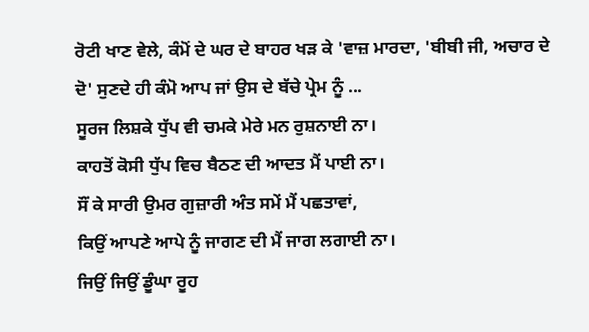ਰੋਟੀ ਖਾਣ ਵੇਲੇ, ਕੰਮੋਂ ਦੇ ਘਰ ਦੇ ਬਾਹਰ ਖੜ ਕੇ 'ਵਾਜ਼ ਮਾਰਦਾ, 'ਬੀਬੀ ਜੀ, ਅਚਾਰ ਦੇ ਦੋ' ਸੁਣਦੇ ਹੀ ਕੰਮੋ ਆਪ ਜਾਂ ਉਸ ਦੇ ਬੱਚੇ ਪ੍ਰੇਮ ਨੂੰ ...
ਸੂਰਜ ਲਿਸ਼ਕੇ ਧੁੱਪ ਵੀ ਚਮਕੇ ਮੇਰੇ ਮਨ ਰੁਸ਼ਨਾਈ ਨਾ।
ਕਾਹਤੋਂ ਕੋਸੀ ਧੁੱਪ ਵਿਚ ਬੈਠਣ ਦੀ ਆਦਤ ਮੈਂ ਪਾਈ ਨਾ।
ਸੌਂ ਕੇ ਸਾਰੀ ਉਮਰ ਗੁਜ਼ਾਰੀ ਅੰਤ ਸਮੇਂ ਮੈਂ ਪਛਤਾਵਾਂ,
ਕਿਉਂ ਆਪਣੇ ਆਪੇ ਨੂੰ ਜਾਗਣ ਦੀ ਮੈਂ ਜਾਗ ਲਗਾਈ ਨਾ।
ਜਿਉਂ ਜਿਉਂ ਡੂੰਘਾ ਰੂਹ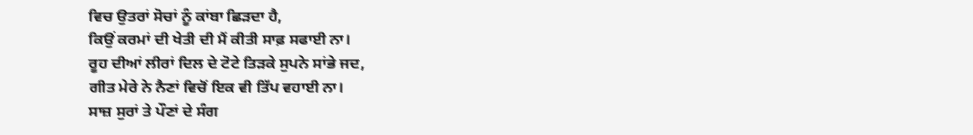ਵਿਚ ਉਤਰਾਂ ਸੋਚਾਂ ਨੂੰ ਕਾਂਬਾ ਛਿੜਦਾ ਹੈ,
ਕਿਉਂ ਕਰਮਾਂ ਦੀ ਖੇਤੀ ਦੀ ਮੈਂ ਕੀਤੀ ਸਾਫ਼ ਸਫਾਈ ਨਾ।
ਰੂਹ ਦੀਆਂ ਲੀਰਾਂ ਦਿਲ ਦੇ ਟੋਟੇ ਤਿੜਕੇ ਸੁਪਨੇ ਸਾਂਭੇ ਜਦ,
ਗੀਤ ਮੇਰੇ ਨੇ ਨੈਣਾਂ ਵਿਚੋਂ ਇਕ ਵੀ ਤਿੱਪ ਵਹਾਈ ਨਾ।
ਸਾਜ਼ ਸੁਰਾਂ ਤੇ ਪੌਣਾਂ ਦੇ ਸੰਗ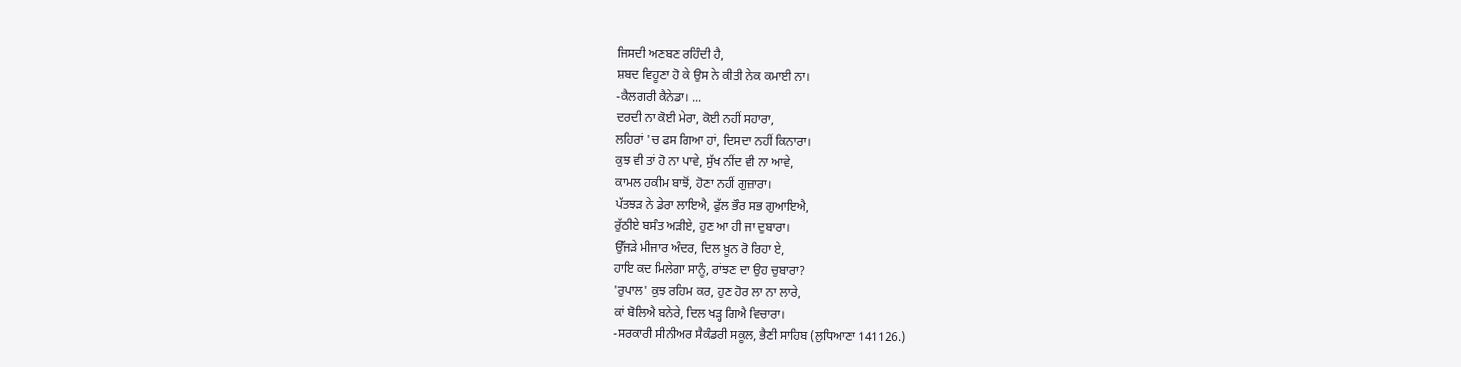ਜਿਸਦੀ ਅਣਬਣ ਰਹਿੰਦੀ ਹੈ,
ਸ਼ਬਦ ਵਿਹੂਣਾ ਹੋ ਕੇ ਉਸ ਨੇ ਕੀਤੀ ਨੇਕ ਕਮਾਈ ਨਾ।
-ਕੈਲਗਰੀ ਕੈਨੇਡਾ। ...
ਦਰਦੀ ਨਾ ਕੋਈ ਮੇਰਾ, ਕੋਈ ਨਹੀਂ ਸਹਾਰਾ,
ਲਹਿਰਾਂ 'ਚ ਫਸ ਗਿਆ ਹਾਂ, ਦਿਸਦਾ ਨਹੀਂ ਕਿਨਾਰਾ।
ਕੁਝ ਵੀ ਤਾਂ ਹੋ ਨਾ ਪਾਵੇ, ਸੁੱਖ ਨੀਂਦ ਵੀ ਨਾ ਆਵੇ,
ਕਾਮਲ ਹਕੀਮ ਬਾਝੋਂ, ਹੋਣਾ ਨਹੀਂ ਗੁਜ਼ਾਰਾ।
ਪੱਤਝੜ ਨੇ ਡੇਰਾ ਲਾਇਐ, ਫੁੱਲ ਭੌਰ ਸਭ ਗੁਆਇਐ,
ਰੁੱਠੀਏ ਬਸੰਤ ਅੜੀਏ, ਹੁਣ ਆ ਹੀ ਜਾ ਦੁਬਾਰਾ।
ਉੱਜੜੇ ਮੀਜਾਰ ਅੰਦਰ, ਦਿਲ ਖ਼ੂਨ ਰੋ ਰਿਹਾ ਏ,
ਹਾਇ ਕਦ ਮਿਲੇਗਾ ਸਾਨੂੰ, ਰਾਂਝਣ ਦਾ ਉਹ ਚੁਬਾਰਾ?
'ਰੁਪਾਲ' ਕੁਝ ਰਹਿਮ ਕਰ, ਹੁਣ ਹੋਰ ਲਾ ਨਾ ਲਾਰੇ,
ਕਾਂ ਬੋਲਿਐ ਬਨੇਰੇ, ਦਿਲ ਖੜ੍ਹ ਗਿਐ ਵਿਚਾਰਾ।
-ਸਰਕਾਰੀ ਸੀਨੀਅਰ ਸੈਕੰਡਰੀ ਸਕੂਲ, ਭੈਣੀ ਸਾਹਿਬ (ਲੁਧਿਆਣਾ 141126.)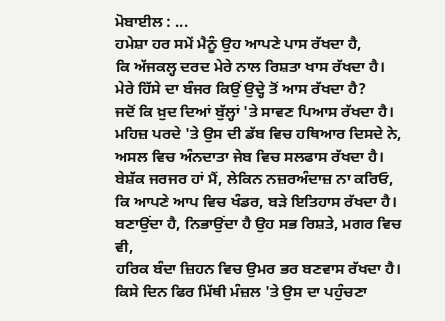ਮੋਬਾਈਲ : ...
ਹਮੇਸ਼ਾ ਹਰ ਸਮੇਂ ਮੈਨੂੰ ਉਹ ਆਪਣੇ ਪਾਸ ਰੱਖਦਾ ਹੈ,
ਕਿ ਅੱਜਕਲ੍ਹ ਦਰਦ ਮੇਰੇ ਨਾਲ ਰਿਸ਼ਤਾ ਖਾਸ ਰੱਖਦਾ ਹੈ।
ਮੇਰੇ ਹਿੱਸੇ ਦਾ ਬੰਜਰ ਕਿਉਂ ਉਦ੍ਹੇ ਤੋਂ ਆਸ ਰੱਖਦਾ ਹੈ?
ਜਦੋਂ ਕਿ ਖ਼ੁਦ ਦਿਆਂ ਬੁੱਲ੍ਹਾਂ 'ਤੇ ਸਾਵਣ ਪਿਆਸ ਰੱਖਦਾ ਹੈ।
ਮਹਿਜ਼ ਪਰਦੇ 'ਤੇ ਉਸ ਦੀ ਡੱਬ ਵਿਚ ਹਥਿਆਰ ਦਿਸਦੇ ਨੇ,
ਅਸਲ ਵਿਚ ਅੰਨਦਾਤਾ ਜੇਬ ਵਿਚ ਸਲਫਾਸ ਰੱਖਦਾ ਹੈ।
ਬੇਸ਼ੱਕ ਜਰਜਰ ਹਾਂ ਮੈਂ, ਲੇਕਿਨ ਨਜ਼ਰਅੰਦਾਜ਼ ਨਾ ਕਰਿਓ,
ਕਿ ਆਪਣੇ ਆਪ ਵਿਚ ਖੰਡਰ, ਬੜੇ ਇਤਿਹਾਸ ਰੱਖਦਾ ਹੈ।
ਬਣਾਉਂਦਾ ਹੈ, ਨਿਭਾਉਂਦਾ ਹੈ ਉਹ ਸਭ ਰਿਸ਼ਤੇ, ਮਗਰ ਵਿਚ ਵੀ,
ਹਰਿਕ ਬੰਦਾ ਜ਼ਿਹਨ ਵਿਚ ਉਮਰ ਭਰ ਬਣਵਾਸ ਰੱਖਦਾ ਹੈ।
ਕਿਸੇ ਦਿਨ ਫਿਰ ਮਿੱਥੀ ਮੰਜ਼ਲ 'ਤੇ ਉਸ ਦਾ ਪਹੁੰਚਣਾ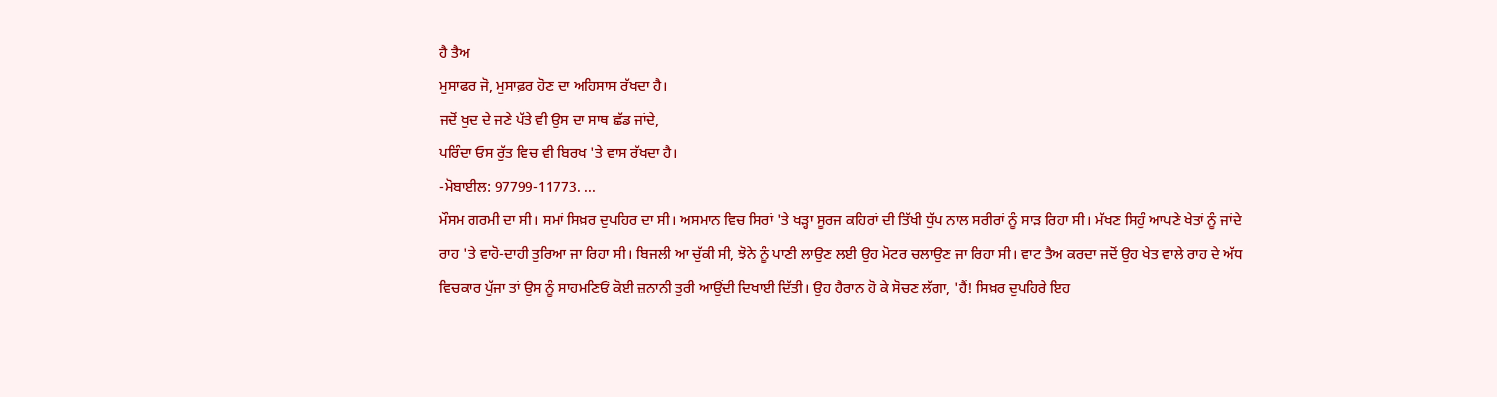ਹੈ ਤੈਅ
ਮੁਸਾਫਰ ਜੋ, ਮੁਸਾਫ਼ਰ ਹੋਣ ਦਾ ਅਹਿਸਾਸ ਰੱਖਦਾ ਹੈ।
ਜਦੋਂ ਖੁਦ ਦੇ ਜਣੇ ਪੱਤੇ ਵੀ ਉਸ ਦਾ ਸਾਥ ਛੱਡ ਜਾਂਦੇ,
ਪਰਿੰਦਾ ਓਸ ਰੁੱਤ ਵਿਚ ਵੀ ਬਿਰਖ 'ਤੇ ਵਾਸ ਰੱਖਦਾ ਹੈ।
-ਮੋਬਾਈਲ: 97799-11773. ...
ਮੌਸਮ ਗਰਮੀ ਦਾ ਸੀ। ਸਮਾਂ ਸਿਖ਼ਰ ਦੁਪਹਿਰ ਦਾ ਸੀ। ਅਸਮਾਨ ਵਿਚ ਸਿਰਾਂ 'ਤੇ ਖੜ੍ਹਾ ਸੂਰਜ ਕਹਿਰਾਂ ਦੀ ਤਿੱਖੀ ਧੁੱਪ ਨਾਲ ਸਰੀਰਾਂ ਨੂੰ ਸਾੜ ਰਿਹਾ ਸੀ। ਮੱਖਣ ਸਿਹੁੰ ਆਪਣੇ ਖੇਤਾਂ ਨੂੰ ਜਾਂਦੇ ਰਾਹ 'ਤੇ ਵਾਹੋ-ਦਾਹੀ ਤੁਰਿਆ ਜਾ ਰਿਹਾ ਸੀ। ਬਿਜਲੀ ਆ ਚੁੱਕੀ ਸੀ, ਝੋਨੇ ਨੂੰ ਪਾਣੀ ਲਾਉਣ ਲਈ ਉਹ ਮੋਟਰ ਚਲਾਉਣ ਜਾ ਰਿਹਾ ਸੀ। ਵਾਟ ਤੈਅ ਕਰਦਾ ਜਦੋਂ ਉਹ ਖੇਤ ਵਾਲੇ ਰਾਹ ਦੇ ਅੱਧ ਵਿਚਕਾਰ ਪੁੱਜਾ ਤਾਂ ਉਸ ਨੂੰ ਸਾਹਮਣਿਓਂ ਕੋਈ ਜ਼ਨਾਨੀ ਤੁਰੀ ਆਉਂਦੀ ਦਿਖਾਈ ਦਿੱਤੀ। ਉਹ ਹੈਰਾਨ ਹੋ ਕੇ ਸੋਚਣ ਲੱਗਾ, 'ਹੈਂ! ਸਿਖ਼ਰ ਦੁਪਹਿਰੇ ਇਹ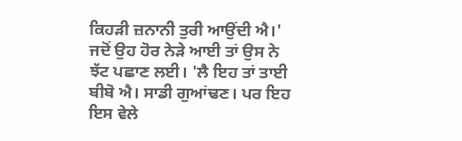ਕਿਹੜੀ ਜ਼ਨਾਨੀ ਤੁਰੀ ਆਉਂਦੀ ਐ।'
ਜਦੋਂ ਉਹ ਹੋਰ ਨੇੜੇ ਆਈ ਤਾਂ ਉਸ ਨੇ ਝੱਟ ਪਛਾਣ ਲਈ। 'ਲੈ ਇਹ ਤਾਂ ਤਾਈ ਬੀਬੋ ਐ। ਸਾਡੀ ਗੁਆਂਢਣ। ਪਰ ਇਹ ਇਸ ਵੇਲੇ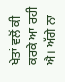ਖੇਤਾਂ ਵਲੋਂ ਕੀ ਕਰਕੇ ਆ ਰਹੀ ਐ। ਅੱਗੇ ਨਾ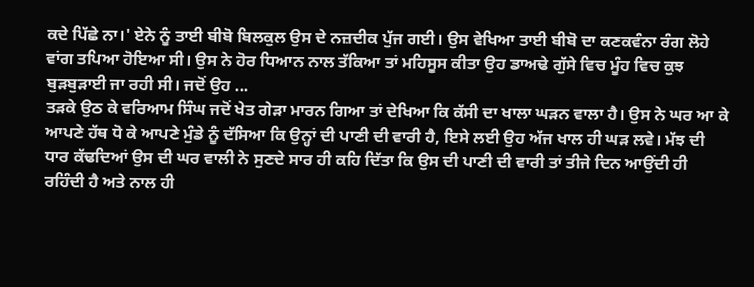ਕਦੇ ਪਿੱਛੇ ਨਾ।' ਏਨੇ ਨੂੰ ਤਾਈ ਬੀਬੋ ਬਿਲਕੁਲ ਉਸ ਦੇ ਨਜ਼ਦੀਕ ਪੁੱਜ ਗਈ। ਉਸ ਵੇਖਿਆ ਤਾਈ ਬੀਬੋ ਦਾ ਕਣਕਵੰਨਾ ਰੰਗ ਲੋਹੇ ਵਾਂਗ ਤਪਿਆ ਹੋਇਆ ਸੀ। ਉਸ ਨੇ ਹੋਰ ਧਿਆਨ ਨਾਲ ਤੱਕਿਆ ਤਾਂ ਮਹਿਸੂਸ ਕੀਤਾ ਉਹ ਡਾਅਢੇ ਗੁੱਸੇ ਵਿਚ ਮੂੰਹ ਵਿਚ ਕੁਝ ਬੁੜਬੁੜਾਈ ਜਾ ਰਹੀ ਸੀ। ਜਦੋਂ ਉਹ ...
ਤੜਕੇ ਉਠ ਕੇ ਵਰਿਆਮ ਸਿੰਘ ਜਦੋਂ ਖੇਤ ਗੇੜਾ ਮਾਰਨ ਗਿਆ ਤਾਂ ਦੇਖਿਆ ਕਿ ਕੱਸੀ ਦਾ ਖਾਲਾ ਘੜਨ ਵਾਲਾ ਹੈ। ਉਸ ਨੇ ਘਰ ਆ ਕੇ ਆਪਣੇ ਹੱਥ ਧੋ ਕੇ ਆਪਣੇ ਮੁੰਡੇ ਨੂੰ ਦੱਸਿਆ ਕਿ ਉਨ੍ਹਾਂ ਦੀ ਪਾਣੀ ਦੀ ਵਾਰੀ ਹੈ, ਇਸੇ ਲਈ ਉਹ ਅੱਜ ਖਾਲ ਹੀ ਘੜ ਲਵੇ। ਮੱਝ ਦੀ ਧਾਰ ਕੱਢਦਿਆਂ ਉਸ ਦੀ ਘਰ ਵਾਲੀ ਨੇ ਸੁਣਦੇ ਸਾਰ ਹੀ ਕਹਿ ਦਿੱਤਾ ਕਿ ਉਸ ਦੀ ਪਾਣੀ ਦੀ ਵਾਰੀ ਤਾਂ ਤੀਜੇ ਦਿਨ ਆਉਂਦੀ ਹੀ ਰਹਿੰਦੀ ਹੈ ਅਤੇ ਨਾਲ ਹੀ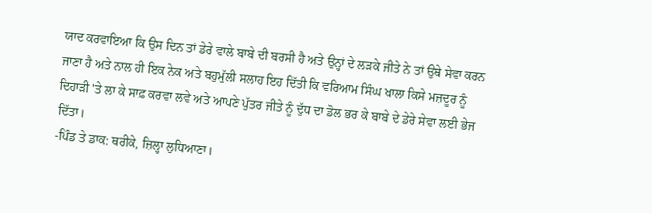ਯਾਦ ਕਰਵਾਇਆ ਕਿ ਉਸ ਦਿਨ ਤਾਂ ਡੇਰੇ ਵਾਲੇ ਬਾਬੇ ਦੀ ਬਰਸੀ ਹੈ ਅਤੇ ਉਨ੍ਹਾਂ ਦੇ ਲੜਕੇ ਜੀਤੇ ਨੇ ਤਾਂ ਉਥੇ ਸੇਵਾ ਕਰਨ ਜਾਣਾ ਹੈ ਅਤੇ ਨਾਲ ਹੀ ਇਕ ਨੇਕ ਅਤੇ ਬਹੁਮੁੱਲੀ ਸਲਾਹ ਇਹ ਦਿੱਤੀ ਕਿ ਵਰਿਆਮ ਸਿੰਘ ਖਾਲਾ ਕਿਸੇ ਮਜ਼ਦੂਰ ਨੂੰ ਦਿਹਾੜੀ 'ਤੇ ਲਾ ਕੇ ਸਾਫ਼ ਕਰਵਾ ਲਵੇ ਅਤੇ ਆਪਣੇ ਪੁੱਤਰ ਜੀਤੇ ਨੂੰ ਦੁੱਧ ਦਾ ਡੋਲ ਭਰ ਕੇ ਬਾਬੇ ਦੇ ਡੇਰੇ ਸੇਵਾ ਲਈ ਭੇਜ ਦਿੱਤਾ।
-ਪਿੰਡ ਤੇ ਡਾਕ: ਥਰੀਕੇ, ਜ਼ਿਲ੍ਹਾ ਲੁਧਿਆਣਾ।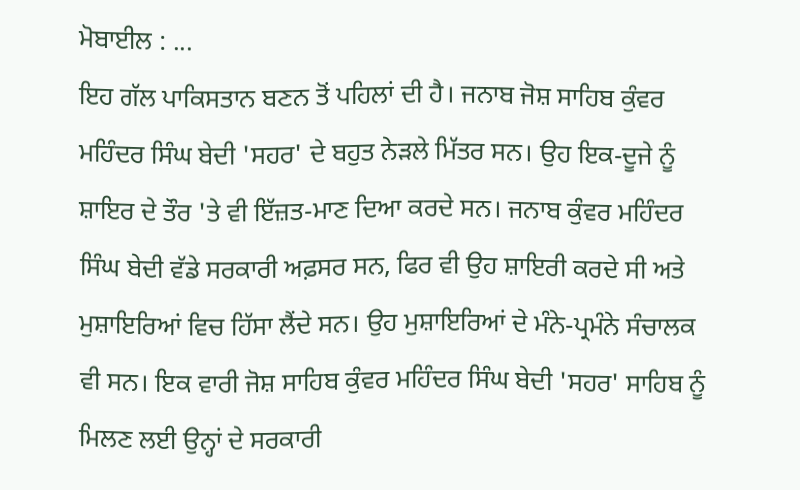ਮੋਬਾਈਲ : ...
ਇਹ ਗੱਲ ਪਾਕਿਸਤਾਨ ਬਣਨ ਤੋਂ ਪਹਿਲਾਂ ਦੀ ਹੈ। ਜਨਾਬ ਜੋਸ਼ ਸਾਹਿਬ ਕੁੰਵਰ ਮਹਿੰਦਰ ਸਿੰਘ ਬੇਦੀ 'ਸਹਰ' ਦੇ ਬਹੁਤ ਨੇੜਲੇ ਮਿੱਤਰ ਸਨ। ਉਹ ਇਕ-ਦੂਜੇ ਨੂੰ ਸ਼ਾਇਰ ਦੇ ਤੌਰ 'ਤੇ ਵੀ ਇੱਜ਼ਤ-ਮਾਣ ਦਿਆ ਕਰਦੇ ਸਨ। ਜਨਾਬ ਕੁੰਵਰ ਮਹਿੰਦਰ ਸਿੰਘ ਬੇਦੀ ਵੱਡੇ ਸਰਕਾਰੀ ਅਫ਼ਸਰ ਸਨ, ਫਿਰ ਵੀ ਉਹ ਸ਼ਾਇਰੀ ਕਰਦੇ ਸੀ ਅਤੇ ਮੁਸ਼ਾਇਰਿਆਂ ਵਿਚ ਹਿੱਸਾ ਲੈਂਦੇ ਸਨ। ਉਹ ਮੁਸ਼ਾਇਰਿਆਂ ਦੇ ਮੰਨੇ-ਪ੍ਰਮੰਨੇ ਸੰਚਾਲਕ ਵੀ ਸਨ। ਇਕ ਵਾਰੀ ਜੋਸ਼ ਸਾਹਿਬ ਕੁੰਵਰ ਮਹਿੰਦਰ ਸਿੰਘ ਬੇਦੀ 'ਸਹਰ' ਸਾਹਿਬ ਨੂੰ ਮਿਲਣ ਲਈ ਉਨ੍ਹਾਂ ਦੇ ਸਰਕਾਰੀ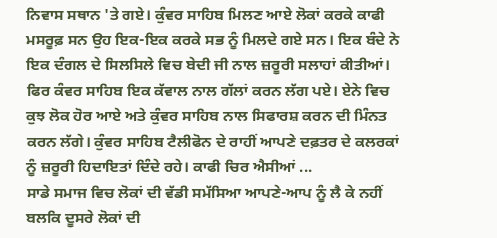ਨਿਵਾਸ ਸਥਾਨ 'ਤੇ ਗਏ। ਕੁੰਵਰ ਸਾਹਿਬ ਮਿਲਣ ਆਏ ਲੋਕਾਂ ਕਰਕੇ ਕਾਫੀ ਮਸਰੂਫ਼ ਸਨ ਉਹ ਇਕ-ਇਕ ਕਰਕੇ ਸਭ ਨੂੰ ਮਿਲਦੇ ਗਏ ਸਨ। ਇਕ ਬੰਦੇ ਨੇ ਇਕ ਦੰਗਲ ਦੇ ਸਿਲਸਿਲੇ ਵਿਚ ਬੇਦੀ ਜੀ ਨਾਲ ਜ਼ਰੂਰੀ ਸਲਾਹਾਂ ਕੀਤੀਆਂ। ਫਿਰ ਕੰਵਰ ਸਾਹਿਬ ਇਕ ਕੱਵਾਲ ਨਾਲ ਗੱਲਾਂ ਕਰਨ ਲੱਗ ਪਏ। ਏਨੇ ਵਿਚ ਕੁਝ ਲੋਕ ਹੋਰ ਆਏ ਅਤੇ ਕੁੰਵਰ ਸਾਹਿਬ ਨਾਲ ਸਿਫਾਰਸ਼ ਕਰਨ ਦੀ ਮਿੰਨਤ ਕਰਨ ਲੱਗੇ। ਕੁੰਵਰ ਸਾਹਿਬ ਟੈਲੀਫੋਨ ਦੇ ਰਾਹੀਂ ਆਪਣੇ ਦਫ਼ਤਰ ਦੇ ਕਲਰਕਾਂ ਨੂੰ ਜ਼ਰੂਰੀ ਹਿਦਾਇਤਾਂ ਦਿੰਦੇ ਰਹੇ। ਕਾਫੀ ਚਿਰ ਐਸੀਆਂ ...
ਸਾਡੇ ਸਮਾਜ ਵਿਚ ਲੋਕਾਂ ਦੀ ਵੱਡੀ ਸਮੱਸਿਆ ਆਪਣੇ-ਆਪ ਨੂੰ ਲੈ ਕੇ ਨਹੀਂ ਬਲਕਿ ਦੂਸਰੇ ਲੋਕਾਂ ਦੀ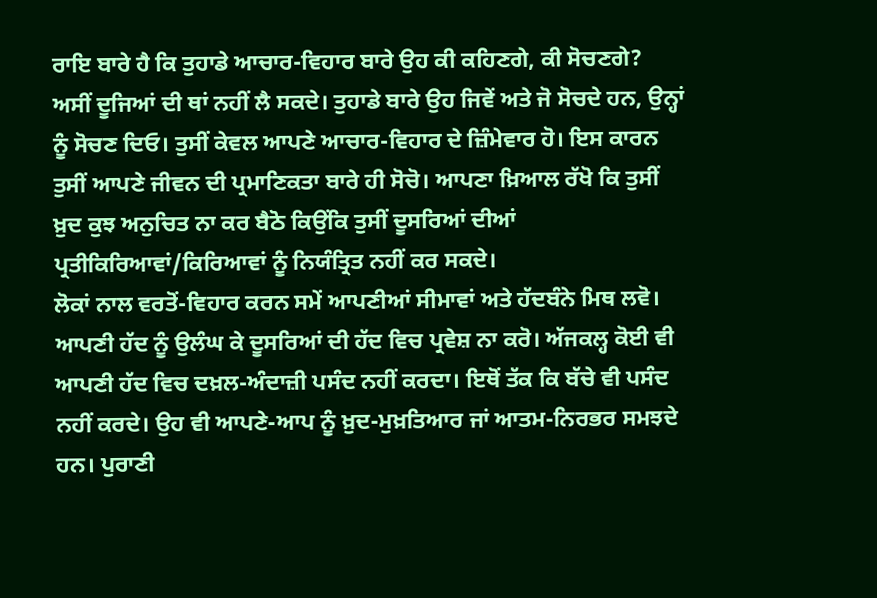ਰਾਇ ਬਾਰੇ ਹੈ ਕਿ ਤੁਹਾਡੇ ਆਚਾਰ-ਵਿਹਾਰ ਬਾਰੇ ਉਹ ਕੀ ਕਹਿਣਗੇ, ਕੀ ਸੋਚਣਗੇ? ਅਸੀਂ ਦੂਜਿਆਂ ਦੀ ਥਾਂ ਨਹੀਂ ਲੈ ਸਕਦੇ। ਤੁਹਾਡੇ ਬਾਰੇ ਉਹ ਜਿਵੇਂ ਅਤੇ ਜੋ ਸੋਚਦੇ ਹਨ, ਉਨ੍ਹਾਂ ਨੂੰ ਸੋਚਣ ਦਿਓ। ਤੁਸੀਂ ਕੇਵਲ ਆਪਣੇ ਆਚਾਰ-ਵਿਹਾਰ ਦੇ ਜ਼ਿੰਮੇਵਾਰ ਹੋ। ਇਸ ਕਾਰਨ ਤੁਸੀਂ ਆਪਣੇ ਜੀਵਨ ਦੀ ਪ੍ਰਮਾਣਿਕਤਾ ਬਾਰੇ ਹੀ ਸੋਚੋ। ਆਪਣਾ ਖ਼ਿਆਲ ਰੱਖੋ ਕਿ ਤੁਸੀਂ ਖ਼ੁਦ ਕੁਝ ਅਨੁਚਿਤ ਨਾ ਕਰ ਬੈਠੋ ਕਿਉਂਕਿ ਤੁਸੀਂ ਦੂਸਰਿਆਂ ਦੀਆਂ ਪ੍ਰਤੀਕਿਰਿਆਵਾਂ/ਕਿਰਿਆਵਾਂ ਨੂੰ ਨਿਯੰਤ੍ਰਿਤ ਨਹੀਂ ਕਰ ਸਕਦੇ।
ਲੋਕਾਂ ਨਾਲ ਵਰਤੋਂ-ਵਿਹਾਰ ਕਰਨ ਸਮੇਂ ਆਪਣੀਆਂ ਸੀਮਾਵਾਂ ਅਤੇ ਹੱਦਬੰਨੇ ਮਿਥ ਲਵੋ। ਆਪਣੀ ਹੱਦ ਨੂੰ ਉਲੰਘ ਕੇ ਦੂਸਰਿਆਂ ਦੀ ਹੱਦ ਵਿਚ ਪ੍ਰਵੇਸ਼ ਨਾ ਕਰੋ। ਅੱਜਕਲ੍ਹ ਕੋਈ ਵੀ ਆਪਣੀ ਹੱਦ ਵਿਚ ਦਖ਼ਲ-ਅੰਦਾਜ਼ੀ ਪਸੰਦ ਨਹੀਂ ਕਰਦਾ। ਇਥੋਂ ਤੱਕ ਕਿ ਬੱਚੇ ਵੀ ਪਸੰਦ ਨਹੀਂ ਕਰਦੇ। ਉਹ ਵੀ ਆਪਣੇ-ਆਪ ਨੂੰ ਖ਼ੁਦ-ਮੁਖ਼ਤਿਆਰ ਜਾਂ ਆਤਮ-ਨਿਰਭਰ ਸਮਝਦੇ ਹਨ। ਪੁਰਾਣੀ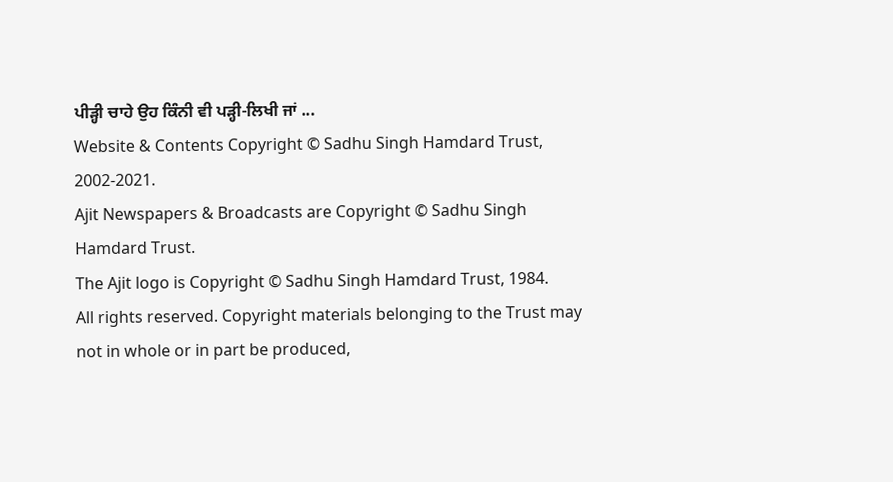ਪੀੜ੍ਹੀ ਚਾਹੇ ਉਹ ਕਿੰਨੀ ਵੀ ਪੜ੍ਹੀ-ਲਿਖੀ ਜਾਂ ...
Website & Contents Copyright © Sadhu Singh Hamdard Trust, 2002-2021.
Ajit Newspapers & Broadcasts are Copyright © Sadhu Singh Hamdard Trust.
The Ajit logo is Copyright © Sadhu Singh Hamdard Trust, 1984.
All rights reserved. Copyright materials belonging to the Trust may not in whole or in part be produced,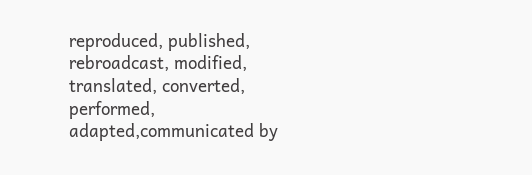reproduced, published, rebroadcast, modified, translated, converted, performed, adapted,communicated by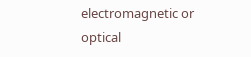electromagnetic or optical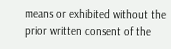means or exhibited without the prior written consent of the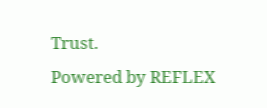Trust.
Powered by REFLEX